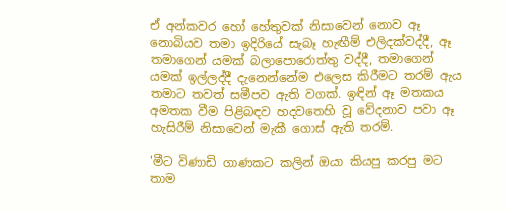ඒ අන්කවර හෝ හේතුවක් නිසාවෙන් නොව ඈ නොබියව තමා ඉදිරියේ සැබෑ හැඟීම් එලිදක්වද්දී, ඈ තමාගෙන් යමක් බලාපොරොත්තු වද්දී, තමාගෙන් යමක් ඉල්ලද්දී දැනෙන්නේම එලෙස කිරීමට තරම් ඇය තමාට තවත් සමීපව ඇති වගක්. ඉඳින් ඈ මතකය අමතක වීම පිළිබඳව හදවතෙහි වූ වේදනාව පවා ඈ හැසිරීම් නිසාවෙන් මැකී ගොස් ඇති තරම්.

'මීට විණාඩි ගාණකට කලින් ඔයා කියපු කරපු මට තාම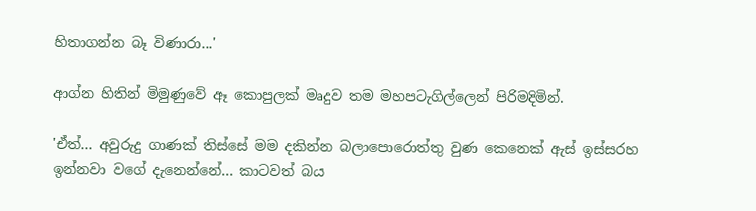හිතාගන්න බෑ විණාරා...'

ආග්න හිතින් මිමුණුවේ ඈ කොපුලක් මෘදුව තම මහපටැගිල්ලෙන් පිරිමදිමින්.

'ඒත්... අවුරුදු ගාණක් තිස්සේ මම දකින්න බලාපොරොත්තු වුණ කෙනෙක් ඇස් ඉස්සරහ ඉන්නවා වගේ දැනෙන්නේ... කාටවත් බය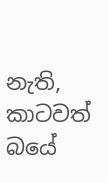නැති, කාටවත් බයේ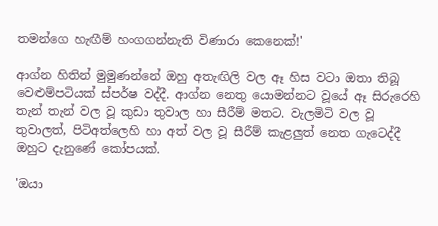තමන්ගෙ හැඟීම් හංගගන්නැති විණාරා කෙනෙක්!'

ආග්න හිතින් මුමුණන්නේ ඔහු අතැඟිලි වල ඈ හිස වටා ඔතා තිබූ වෙළුම්පටියක් ස්පර්ෂ වද්දී. ආග්න නෙතු යොමන්නට වූයේ ඈ සිරුරෙහි තැන් තැන් වල වූ කුඩා තුවාල හා සීරීම් මතට. වැලමිටි වල වූ තුවාලත්, පිටිඅත්ලෙහි හා අත් වල වූ සීරීම් කැළලුත් නෙත ගැටෙද්දී ඔහුට දැනුණේ කෝපයක්.

'ඔයා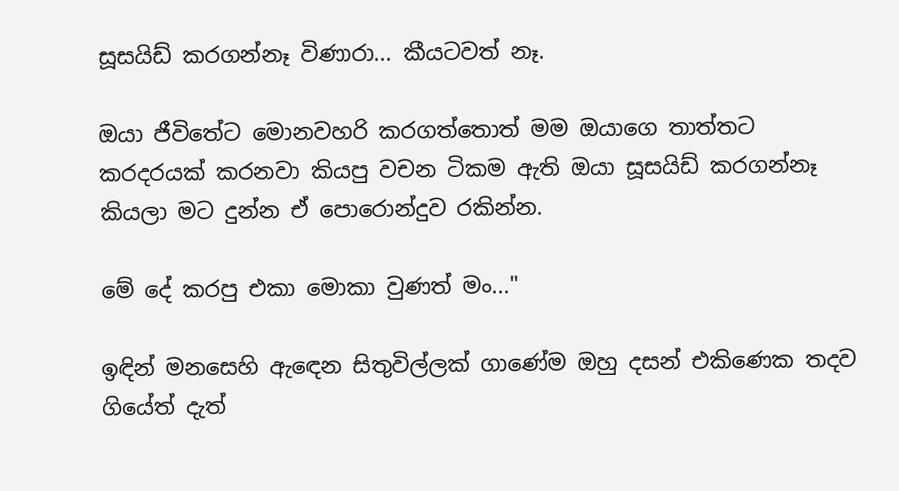සූසයිඩ් කරගන්නෑ විණාරා... කීයටවත් නෑ.

ඔයා ජීවිතේට මොනවහරි කරගත්තොත් මම ඔයාගෙ තාත්තට කරදරයක් කරනවා කියපු වචන ටිකම ඇති ඔයා සූසයිඩ් කරගන්නෑ කියලා මට දුන්න ඒ පොරොන්දුව රකින්න.

මේ දේ කරපු එකා මොකා වුණත් මං..."

ඉඳින් මනසෙහි ඇඳෙන සිතුවිල්ලක් ගාණේම ඔහු දසන් එකිණෙක තදව ගියේත් දැත්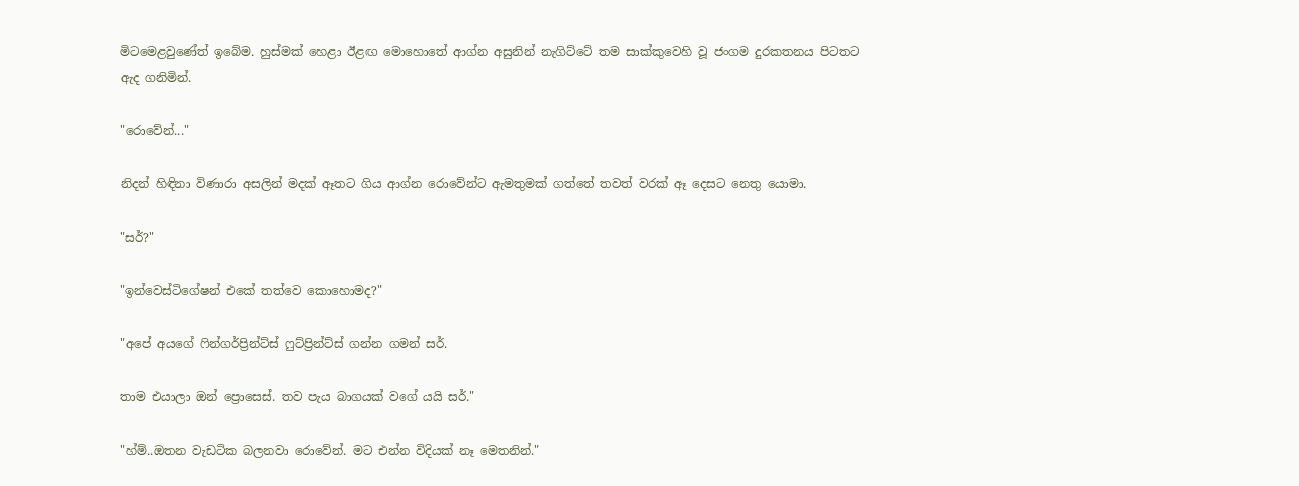මිටමෙළවුණේත් ඉබේම. හුස්මක් හෙළා ඊළඟ මොහොතේ ආග්න අසුනින් නැගිට්ටේ තම සාක්කුවෙහි වූ ජංගම දුරකතනය පිටතට ඇද ගනිමින්.

"රොවේන්..."

නිදන් හිඳිනා විණාරා අසලින් මදක් ඈතට ගිය ආග්න රොවේන්ට ඇමතුමක් ගත්තේ තවත් වරක් ඈ දෙසට නෙතු යොමා.

"සර්?"

"ඉන්වෙස්ටිගේෂන් එකේ තත්වෙ කොහොමද?"

"අපේ අයගේ ෆින්ගර්ප්‍රින්ට්ස් ෆුට්ප්‍රින්ට්ස් ගන්න ගමන් සර්.

තාම එයාලා ඔන් ප්‍රොසෙස්. තව පැය බාගයක් වගේ යයි සර්."

"හ්ම්..ඔතන වැඩටික බලනවා රොවේන්. මට එන්න විදියක් නෑ මෙතනින්."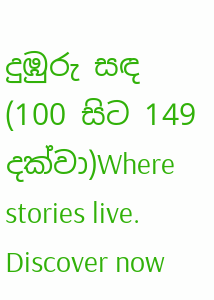දුඹුරු සඳ (100 සිට 149 දක්වා)Where stories live. Discover now